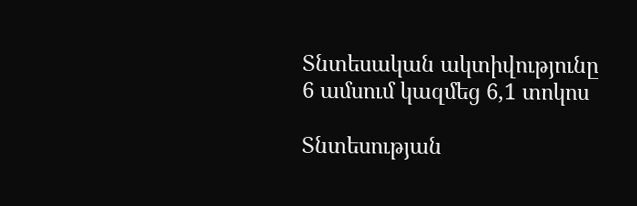Տնտեսական ակտիվությունը 6 ամսում կազմեց 6,1 տոկոս

Տնտեսության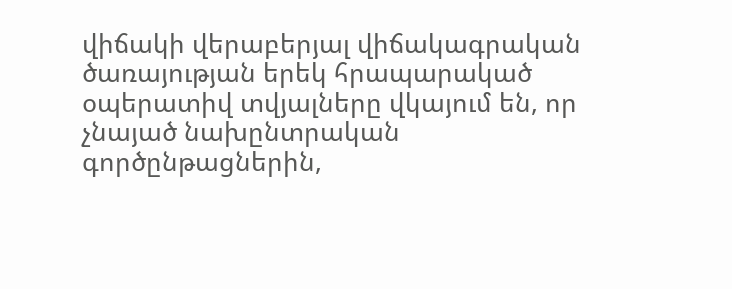վիճակի վերաբերյալ վիճակագրական ծառայության երեկ հրապարակած օպերատիվ տվյալները վկայում են, որ չնայած նախընտրական գործընթացներին,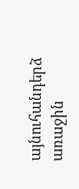այնուհանդերձ առաջին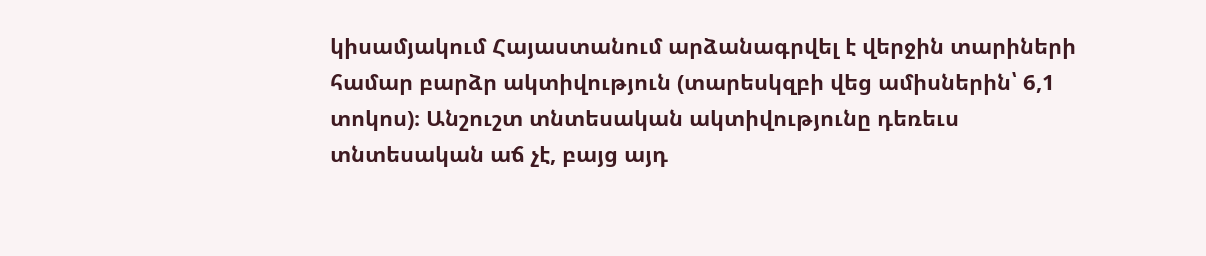կիսամյակում Հայաստանում արձանագրվել է վերջին տարիների համար բարձր ակտիվություն (տարեսկզբի վեց ամիսներին՝ 6,1 տոկոս)։ Անշուշտ տնտեսական ակտիվությունը դեռեւս տնտեսական աճ չէ, բայց այդ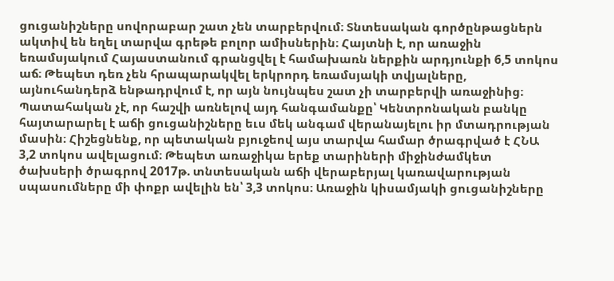ցուցանիշները սովորաբար շատ չեն տարբերվում։ Տնտեսական գործընթացներն ակտիվ են եղել տարվա գրեթե բոլոր ամիսներին։ Հայտնի է, որ առաջին եռամսյակում Հայաստանում գրանցվել է համախառն ներքին արդյունքի 6,5 տոկոս աճ։ Թեպետ դեռ չեն հրապարակվել երկրորդ եռամսյակի տվյալները, այնուհանդերձ ենթադրվում է, որ այն նույնպես շատ չի տարբերվի առաջինից։ Պատահական չէ, որ հաշվի առնելով այդ հանգամանքը՝ Կենտրոնական բանկը հայտարարել է աճի ցուցանիշները եւս մեկ անգամ վերանայելու իր մտադրության մասին։ Հիշեցնենք, որ պետական բյուջեով այս տարվա համար ծրագրված է ՀՆԱ 3,2 տոկոս ավելացում։ Թեպետ առաջիկա երեք տարիների միջինժամկետ ծախսերի ծրագրով 2017թ. տնտեսական աճի վերաբերյալ կառավարության սպասումները մի փոքր ավելին են՝ 3,3 տոկոս։ Առաջին կիսամյակի ցուցանիշները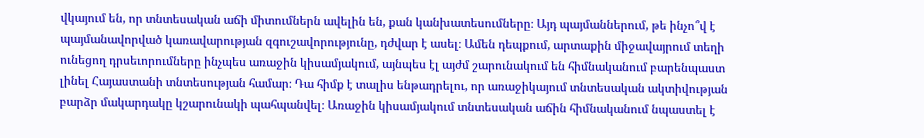վկայում են, որ տնտեսական աճի միտումներն ավելին են, քան կանխատեսումները։ Այդ պայմաններում, թե ինչո՞վ է պայմանավորված կառավարության զգուշավորությունը, դժվար է ասել։ Ամեն դեպքում, արտաքին միջավայրում տեղի ունեցող դրսեւորումները ինչպես առաջին կիսամյակում, այնպես էլ այժմ շարունակում են հիմնականում բարենպաստ լինել Հայաստանի տնտեսության համար։ Դա հիմք է տալիս ենթադրելու, որ առաջիկայում տնտեսական ակտիվության բարձր մակարդակը կշարունակի պահպանվել։ Առաջին կիսամյակում տնտեսական աճին հիմնականում նպաստել է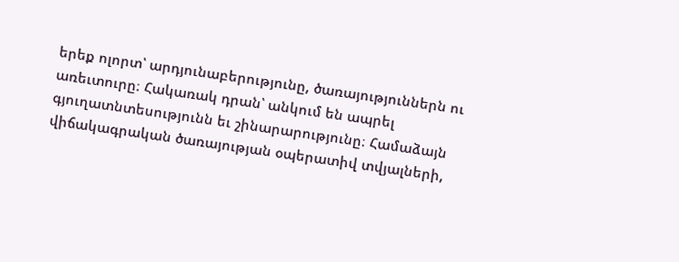երեք ոլորտ՝ արդյունաբերությունը, ծառայություններն ու առեւտուրը։ Հակառակ դրան՝ անկում են ապրել գյուղատնտեսությունն եւ շինարարությունը։ Համաձայն վիճակագրական ծառայության օպերատիվ տվյալների,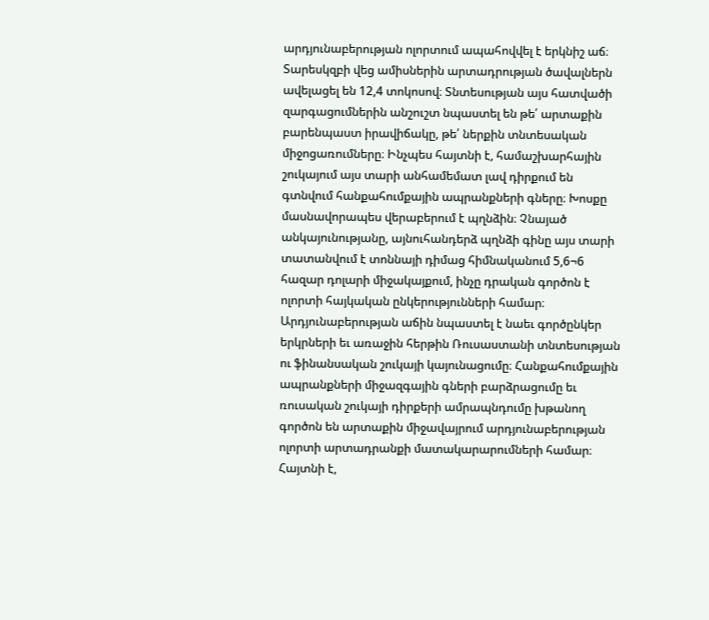արդյունաբերության ոլորտում ապահովվել է երկնիշ աճ։ Տարեսկզբի վեց ամիսներին արտադրության ծավալներն ավելացել են 12,4 տոկոսով։ Տնտեսության այս հատվածի զարգացումներին անշուշտ նպաստել են թե՛ արտաքին բարենպաստ իրավիճակը, թե՛ ներքին տնտեսական միջոցառումները։ Ինչպես հայտնի է, համաշխարհային շուկայում այս տարի անհամեմատ լավ դիրքում են գտնվում հանքահումքային ապրանքների գները։ Խոսքը մասնավորապես վերաբերում է պղնձին։ Չնայած անկայունությանը, այնուհանդերձ պղնձի գինը այս տարի տատանվում է տոննայի դիմաց հիմնականում 5,6¬6 հազար դոլարի միջակայքում, ինչը դրական գործոն է ոլորտի հայկական ընկերությունների համար։ Արդյունաբերության աճին նպաստել է նաեւ գործընկեր երկրների եւ առաջին հերթին Ռուսաստանի տնտեսության ու ֆինանսական շուկայի կայունացումը։ Հանքահումքային ապրանքների միջազգային գների բարձրացումը եւ ռուսական շուկայի դիրքերի ամրապնդումը խթանող գործոն են արտաքին միջավայրում արդյունաբերության ոլորտի արտադրանքի մատակարարումների համար։ Հայտնի է,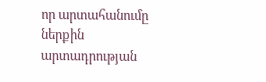որ արտահանումը ներքին արտադրության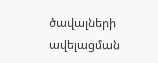ծավալների ավելացման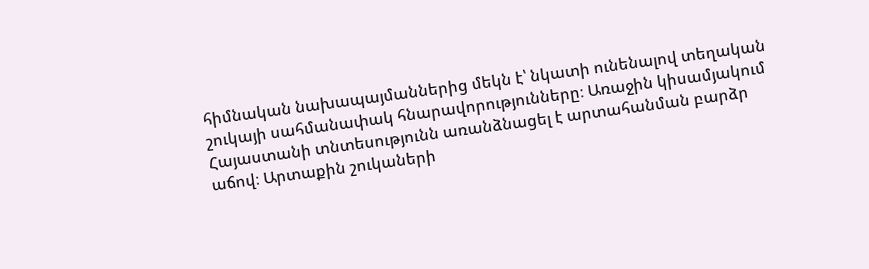հիմնական նախապայմաններից մեկն է՝ նկատի ունենալով տեղական շուկայի սահմանափակ հնարավորությունները։ Առաջին կիսամյակում Հայաստանի տնտեսությունն առանձնացել է արտահանման բարձր աճով։ Արտաքին շուկաների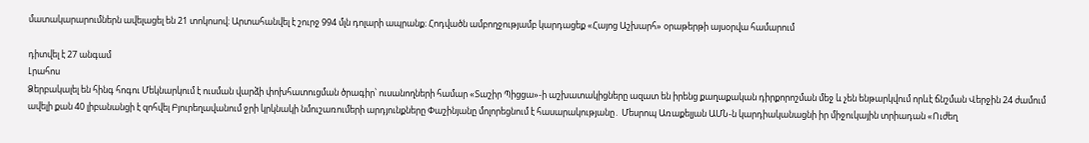մատակարարումներն ավելացել են 21 տոկոսով։ Արտահանվել է շուրջ 994 մլն դոլարի ապրանք։ Հոդվածն ամբողջությամբ կարդացեք «Հայոց Աշխարհ» օրաթերթի այսօրվա համարում

դիտվել է 27 անգամ
Լրահոս
Ձերբակալել են հինգ հոգու Մեկնարկում է ուսման վարձի փոխհատուցման ծրագիր՝ ուսանողների համար «Տաշիր Պիցցա»-ի աշխատակիցները ազատ են իրենց քաղաքական դիրքորոշման մեջ և չեն ենթարկվում որևէ ճնշման Վերջին 24 ժամում ավելի քան 40 լիբանանցի է զոհվել Բյուրեղավանում ջրի կրկնակի նմուշառումերի արդյունքները Փաշինյանը մոլորեցնում է հասարակությանը․ Մեսրոպ Առաքելյան ԱՄՆ-ն կարդիականացնի իր միջուկային տրիադան «Ուժեղ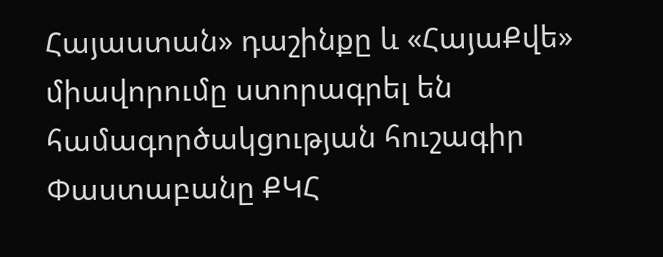Հայաստան» դաշինքը և «ՀայաՔվե» միավորումը ստորագրել են համագործակցության հուշագիր Փաստաբանը ՔԿՀ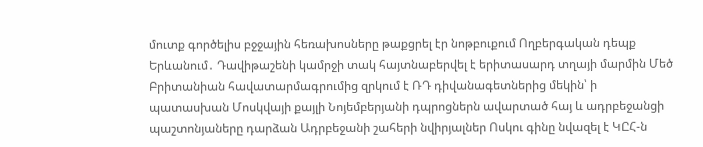մուտք գործելիս բջջային հեռախոսները թաքցրել էր նոթբուքում Ողբերգական դեպք Երևանում․ Դավիթաշենի կամրջի տակ հայտնաբերվել է երիտասարդ տղայի մարմին Մեծ Բրիտանիան հավատարմագրումից զրկում է ՌԴ դիվանագետներից մեկին՝ ի պատասխան Մոսկվայի քայլի Նոյեմբերյանի դպրոցներն ավարտած հայ և ադրբեջանցի պաշտոնյաները դարձան Ադրբեջանի շահերի նվիրյալներ Ոսկու գինը նվազել է ԿԸՀ-ն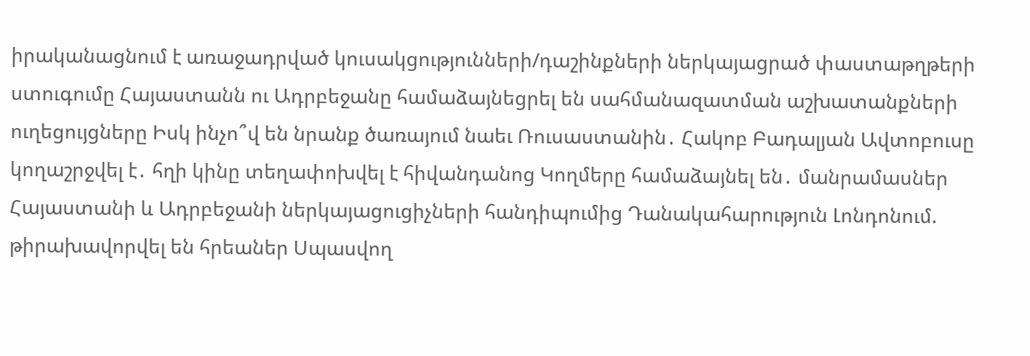իրականացնում է առաջադրված կուսակցությունների/դաշինքների ներկայացրած փաստաթղթերի ստուգումը Հայաստանն ու Ադրբեջանը համաձայնեցրել են սահմանազատման աշխատանքների ուղեցույցները Իսկ ինչո՞վ են նրանք ծառայում նաեւ Ռուսաստանին․ Հակոբ Բադալյան Ավտոբուսը կողաշրջվել է․ հղի կինը տեղափոխվել է հիվանդանոց Կողմերը համաձայնել են․ մանրամասներ Հայաստանի և Ադրբեջանի ներկայացուցիչների հանդիպումից Դանակահարություն Լոնդոնում. թիրախավորվել են հրեաներ Սպասվող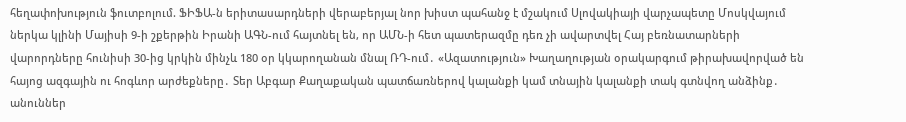հեղափոխություն ֆուտբոլում. ՖԻՖԱ-ն երիտասարդների վերաբերյալ նոր խիստ պահանջ է մշակում Սլովակիայի վարչապետը Մոսկվայում ներկա կլինի Մայիսի 9-ի շքերթին Իրանի ԱԳՆ-ում հայտնել են, որ ԱՄՆ-ի հետ պատերազմը դեռ չի ավարտվել Հայ բեռնատարների վարորդները հունիսի 30-ից կրկին մինչև 180 օր կկարողանան մնալ ՌԴ-ում․ «Ազատություն» Խաղաղության օրակարգում թիրախավորված են հայոց ազգային ու հոգևոր արժեքները․ Տեր Աբգար Քաղաքական պատճառներով կալանքի կամ տնային կալանքի տակ գտնվող անձինք․ անուններ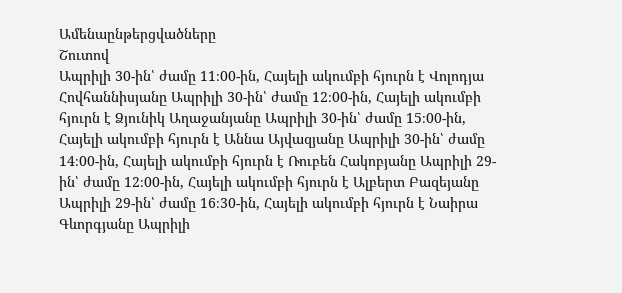Ամենաընթերցվածները
Շուտով
Ապրիլի 30-ին՝ ժամը 11։00-ին, Հայելի ակումբի հյուրն է Վոլոդյա Հովհաննիսյանը Ապրիլի 30-ին՝ ժամը 12։00-ին, Հայելի ակումբի հյուրն է Ձյունիկ Աղաջանյանը Ապրիլի 30-ին՝ ժամը 15։00-ին, Հայելի ակումբի հյուրն է Աննա Այվազյանը Ապրիլի 30-ին՝ ժամը 14։00-ին, Հայելի ակումբի հյուրն է Ռուբեն Հակոբյանը Ապրիլի 29-ին՝ ժամը 12։00-ին, Հայելի ակումբի հյուրն է Ալբերտ Բազեյանը Ապրիլի 29-ին՝ ժամը 16։30-ին, Հայելի ակումբի հյուրն է Նաիրա Գևորգյանը Ապրիլի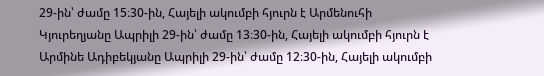29-ին՝ ժամը 15։30-ին, Հայելի ակումբի հյուրն է Արմենուհի Կյուրեղյանը Ապրիլի 29-ին՝ ժամը 13։30-ին, Հայելի ակումբի հյուրն է Արմինե Ադիբեկյանը Ապրիլի 29-ին՝ ժամը 12։30-ին, Հայելի ակումբի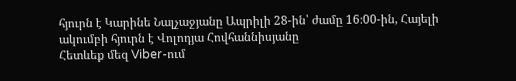հյուրն է Կարինե Նալչաջյանը Ապրիլի 28-ին՝ ժամը 16։00-ին, Հայելի ակումբի հյուրն է Վոլոդյա Հովհաննիսյանը
Հետևեք մեզ Viber-ում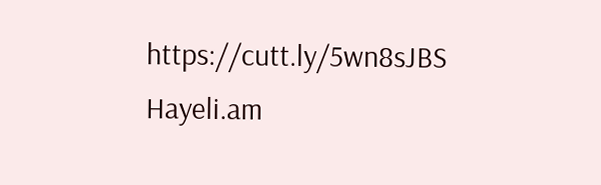https://cutt.ly/5wn8sJBS
Hayeli.am